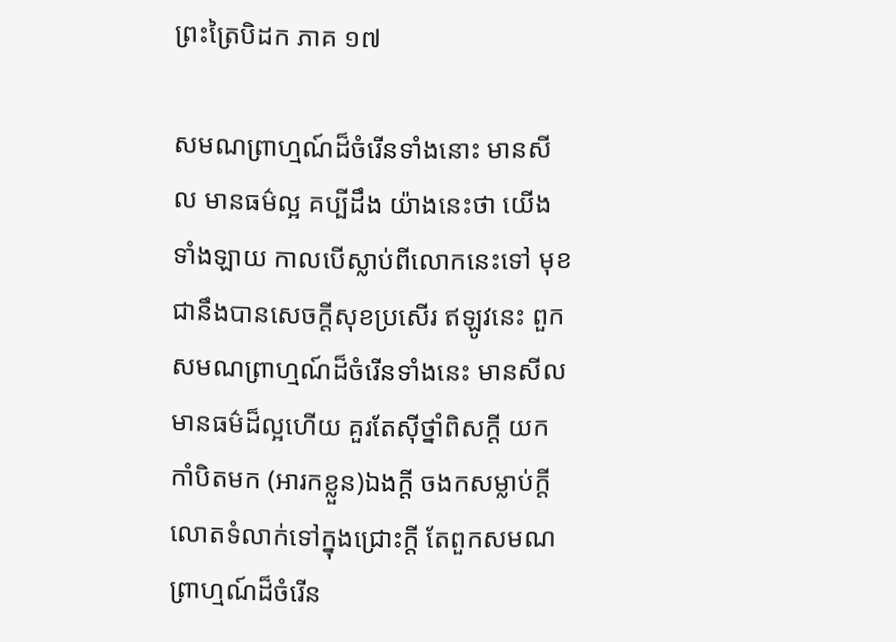ព្រះត្រៃបិដក ភាគ ១៧

សមណព្រាហ្មណ៍ដ៏ចំរើនទាំងនោះ មានសីល មានធម៌ល្អ គប្បីដឹង យ៉ាងនេះថា យើងទាំងឡាយ កាលបើស្លាប់ពីលោកនេះទៅ មុខជានឹងបានសេចក្តីសុខប្រសើរ ឥឡូវនេះ ពួកសមណព្រាហ្មណ៍ដ៏ចំរើនទាំងនេះ មានសីល មានធម៌ដ៏ល្អហើយ គួរតែស៊ីថ្នាំពិសក្តី យកកាំបិតមក (អារកខ្លួន)ឯងក្តី ចងកសម្លាប់ក្តី លោតទំលាក់ទៅក្នុងជ្រោះក្តី តែពួកសមណព្រាហ្មណ៍ដ៏ចំរើន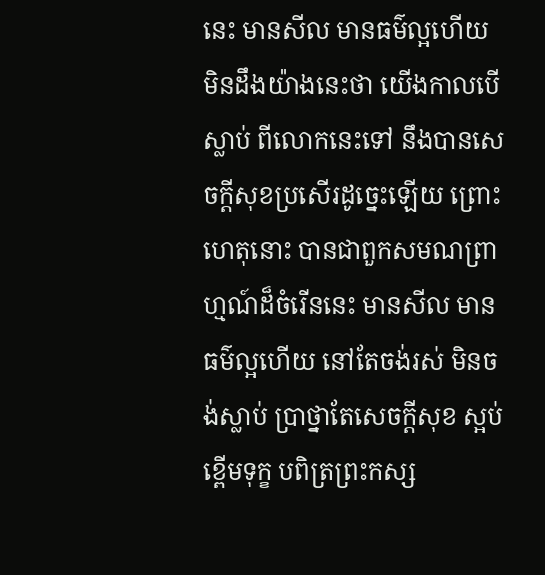នេះ មានសីល មានធម៌ល្អហើយ មិនដឹងយ៉ាងនេះថា យើងកាលបើស្លាប់ ពីលោកនេះទៅ នឹងបានសេចក្តីសុខប្រសើរដូច្នេះឡើយ ព្រោះហេតុនោះ បានជាពួកសមណព្រាហ្មណ៍ដ៏ចំរើននេះ មានសីល មានធម៌ល្អហើយ នៅតែចង់រស់ មិនចង់ស្លាប់ ប្រាថ្នាតែសេចក្តីសុខ ស្អប់ខ្ពើមទុក្ខ បពិត្រព្រះកស្ស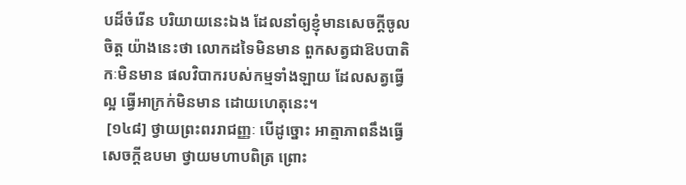បដ៏ចំរើន បរិយាយនេះឯង ដែលនាំឲ្យខ្ញុំមានសេចក្តីចូលចិត្ត យ៉ាងនេះថា លោកដទៃមិនមាន ពួកសត្វជាឱបបាតិកៈមិនមាន ផលវិបាករបស់កម្មទាំងឡាយ ដែលសត្វធ្វើល្អ ធ្វើអាក្រក់មិនមាន ដោយហេតុនេះ។
 [១៤៨] ថ្វាយព្រះពររាជញ្ញៈ បើដូច្នោះ អាត្មាភាពនឹងធ្វើសេចក្តីឧបមា ថ្វាយមហាបពិត្រ ព្រោះ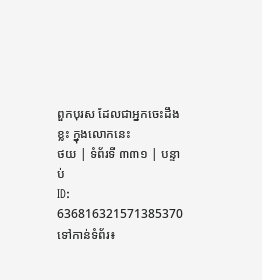ពួកបុរស ដែលជាអ្នកចេះដឹងខ្លះ ក្នុងលោកនេះ
ថយ | ទំព័រទី ៣៣១ | បន្ទាប់
ID: 636816321571385370
ទៅកាន់ទំព័រ៖